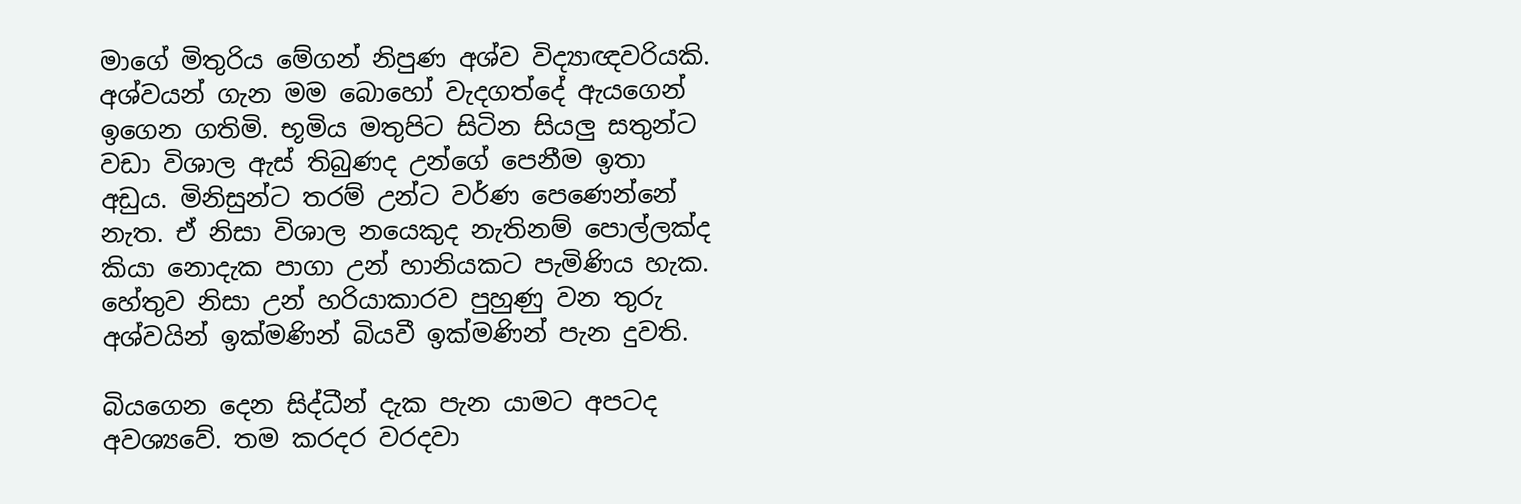මාගේ මිතුරිය මේගන් නිපුණ අශ්ව විද්‍යාඥවරියකි. අශ්වයන් ගැන මම බොහෝ වැදගත්දේ ඇයගෙන් ඉගෙන ගතිමි. භූමිය මතුපිට සිටින සියලු සතුන්ට වඩා විශාල ඇස් තිබුණද උන්ගේ පෙනීම ඉතා අඩුය. මිනිසුන්ට තරම් උන්ට වර්ණ පෙණෙන්නේ නැත. ඒ නිසා විශාල නයෙකුද නැතිනම් පොල්ලක්ද කියා නොදැක පාගා උන් හානියකට පැමිණිය හැක. හේතුව නිසා උන් හරියාකාරව පුහුණු වන තුරු අශ්වයින් ඉක්මණින් බියවී ඉක්මණින් පැන දුවති.

බියගෙන දෙන සිද්ධීන් දැක පැන යාමට අපටද අවශ්‍යවේ. තම කරදර වරදවා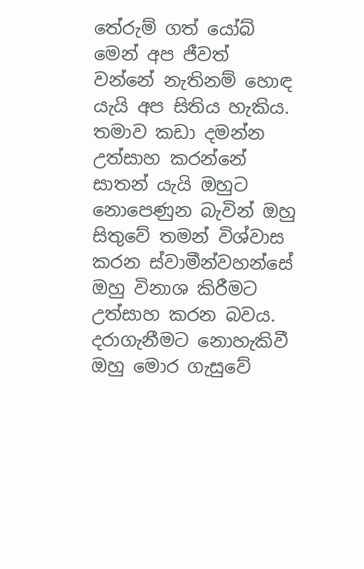තේරුම් ගත් යෝබ් මෙන් අප ජීවත් වන්නේ නැතිනම් හොඳ යැයි අප සිතිය හැකිය. තමාව කඩා දමන්න උත්සාහ කරන්නේ සාතන් යැයි ඔහුට නොපෙණුන බැවින් ඔහු සිතුවේ තමන් විශ්වාස කරන ස්වාමීන්වහන්සේ ඔහු විනාශ කිරීමට උත්සාහ කරන බවය. දරාගැනීමට නොහැකිවී ඔහු මොර ගැසුවේ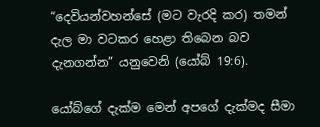“දෙවියන්වහන්සේ (මට වැරදි කර) තමන් දැල මා වටකර හෙළා තිබෙන බව දැනගන්න” යනුවෙනි (යෝබ් 19:6).

යෝබ්ගේ දැක්ම මෙන් අපගේ දැක්මද සීමා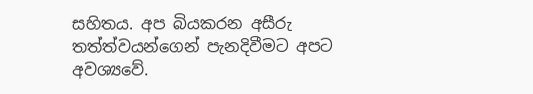සහිතය. අප බියකරන අසීරු තත්ත්වයන්ගෙන් පැනදිවීමට අපට අවශ්‍යවේ.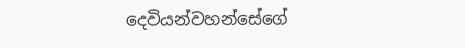දෙවියන්වහන්සේගේ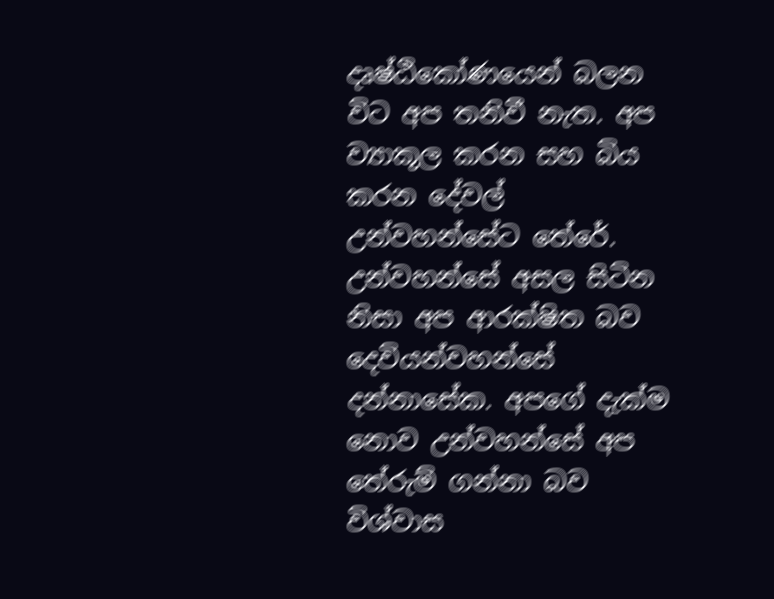දෘෂ්ඨිකෝණයෙන් බලන විට අප තනිවී නැත. අප ව්‍යාකූල කරන සහ බිය කරන දේවල් උන්වහන්සේට තේරේ. උන්වහන්සේ අසල සිටින නිසා අප ආරක්ෂිත බව දෙවියන්වහන්සේ දන්නාසේක. අපගේ දැක්ම නොව උන්වහන්සේ අප තේරුම් ගන්නා බව විශ්වාස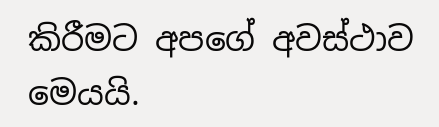කිරීමට අපගේ අවස්ථාව මෙයයි.